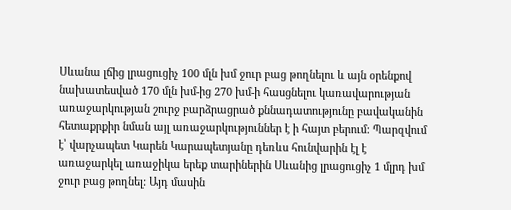Սևանա լճից լրացուցիչ 100 մլն խմ ջուր բաց թողնելու և այն օրենքով նախատեսված 170 մլն խմ-ից 270 խմ-ի հասցնելու կառավարության առաջարկության շուրջ բարձրացրած քննադատությունը բավականին հետաքրքիր նման այլ առաջարկություններ է ի հայտ բերում: Պարզվում է՝ վարչապետ Կարեն Կարապետյանը դեռևս հունվարին էլ է առաջարկել առաջիկա երեք տարիներին Սևանից լրացուցիչ 1 մլրդ խմ ջուր բաց թողնել: Այդ մասին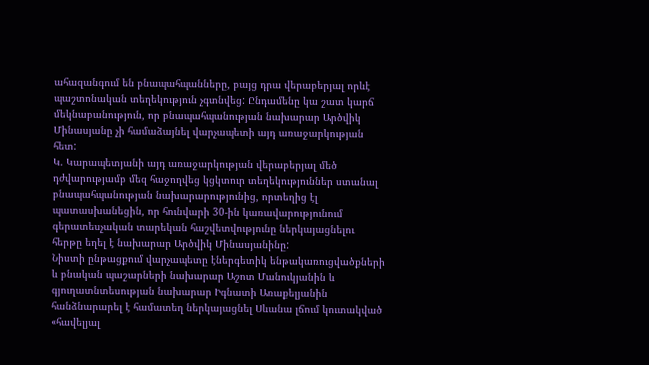ահազանգում են բնապահպանները, բայց դրա վերաբերյալ որևէ պաշտոնական տեղեկություն չգտնվեց: Ընդամենը կա շատ կարճ մեկնաբանություն, որ բնապահպանության նախարար Արծվիկ Մինասյանը չի համաձայնել վարչապետի այդ առաջարկության հետ:
Կ. Կարապետյանի այդ առաջարկության վերաբերյալ մեծ դժվարությամբ մեզ հաջողվեց կցկտուր տեղեկություններ ստանալ բնապահպանության նախարարությունից, որտեղից էլ պատասխանեցին, որ հունվարի 30-ին կառավարությունում գերատեսչական տարեկան հաշվետվությունը ներկայացնելու հերթը եղել է նախարար Արծվիկ Մինասյանինը:
Նիստի ընթացքում վարչապետը էներգետիկ ենթակառուցվածքների և բնական պաշարների նախարար Աշոտ Մանուկյանին և գյուղատնտեսության նախարար Իգնատի Առաքելյանին հանձնարարել է համատեղ ներկայացնել Սևանա լճում կուտակված «հավելյալ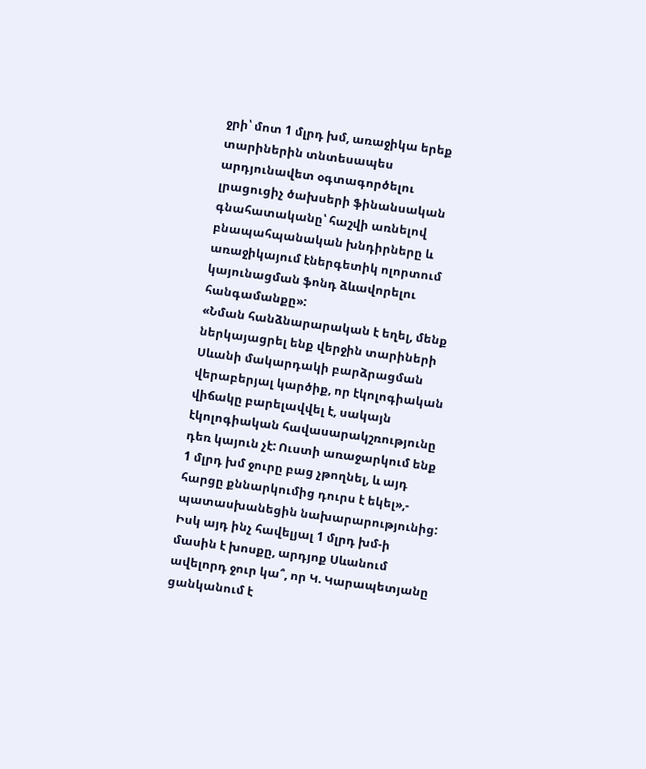ջրի՝ մոտ 1 մլրդ խմ, առաջիկա երեք տարիներին տնտեսապես արդյունավետ օգտագործելու լրացուցիչ ծախսերի ֆինանսական գնահատականը՝ հաշվի առնելով բնապահպանական խնդիրները և առաջիկայում էներգետիկ ոլորտում կայունացման ֆոնդ ձևավորելու հանգամանքը»:
«Նման հանձնարարական է եղել, մենք ներկայացրել ենք վերջին տարիների Սևանի մակարդակի բարձրացման վերաբերյալ կարծիք, որ էկոլոգիական վիճակը բարելավվել է, սակայն էկոլոգիական հավասարակշռությունը դեռ կայուն չէ: Ուստի առաջարկում ենք 1 մլրդ խմ ջուրը բաց չթողնել, և այդ հարցը քննարկումից դուրս է եկել»,- պատասխանեցին նախարարությունից:
Իսկ այդ ինչ հավելյալ 1 մլրդ խմ-ի մասին է խոսքը, արդյոք Սևանում ավելորդ ջուր կա՞, որ Կ. Կարապետյանը ցանկանում է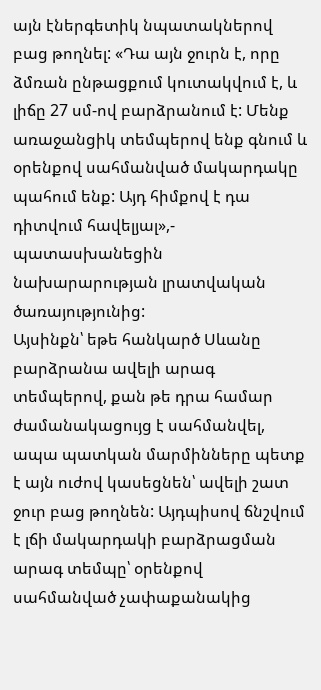այն էներգետիկ նպատակներով բաց թողնել: «Դա այն ջուրն է, որը ձմռան ընթացքում կուտակվում է, և լիճը 27 սմ-ով բարձրանում է: Մենք առաջանցիկ տեմպերով ենք գնում և օրենքով սահմանված մակարդակը պահում ենք: Այդ հիմքով է դա դիտվում հավելյալ»,- պատասխանեցին նախարարության լրատվական ծառայությունից:
Այսինքն՝ եթե հանկարծ Սևանը բարձրանա ավելի արագ տեմպերով, քան թե դրա համար ժամանակացույց է սահմանվել, ապա պատկան մարմինները պետք է այն ուժով կասեցնեն՝ ավելի շատ ջուր բաց թողնեն: Այդպիսով ճնշվում է լճի մակարդակի բարձրացման արագ տեմպը՝ օրենքով սահմանված չափաքանակից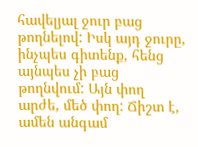հավելյալ ջուր բաց թողնելով: Իսկ այդ ջուրը, ինչպես գիտենք, հենց այնպես չի բաց թողնվում: Այն փող արժե, մեծ փող: Ճիշտ է, ամեն անգամ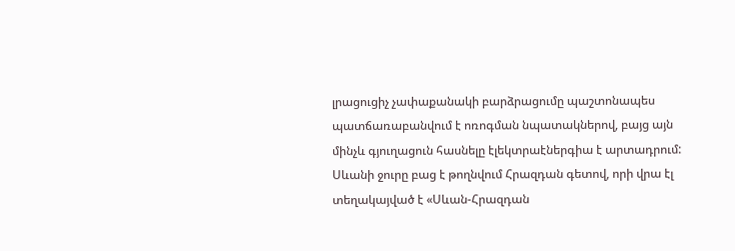լրացուցիչ չափաքանակի բարձրացումը պաշտոնապես պատճառաբանվում է ոռոգման նպատակներով, բայց այն մինչև գյուղացուն հասնելը էլեկտրաէներգիա է արտադրում:
Սևանի ջուրը բաց է թողնվում Հրազդան գետով, որի վրա էլ տեղակայված է «Սևան-Հրազդան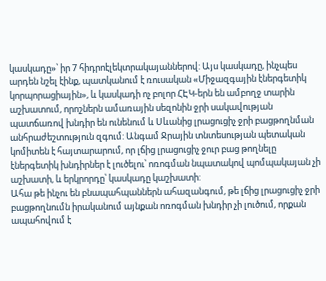կասկադը»՝ իր 7 հիդրոէլեկտրակայաններով: Այս կասկադը, ինչպես արդեն նշել էինք, պատկանում է ռուսական «Միջազգային էներգետիկ կորպորացիային», և կասկադի ոչ բոլոր ՀԷԿ-երն են ամբողջ տարին աշխատում, որոշներն ամառային սեզոնին ջրի սակավության պատճառով խնդիր են ունենում և Սևանից լրացուցիչ ջրի բացթողնման անհրաժեշտություն զգում: Անգամ Ջրային տնտեսության պետական կոմիտեն է հայտարարում, որ լճից լրացուցիչ ջուր բաց թողնելը էներգետիկ խնդիրներ է լուծելու՝ ոռոգման նպատակով պոմպակայան չի աշխատի, և երկրորդը՝ կասկադը կաշխատի:
Ահա թե ինչու են բնապահպաններն ահազանգում, թե լճից լրացուցիչ ջրի բացթողնումն իրականում այնքան ոռոգման խնդիր չի լուծում, որքան ապահովում է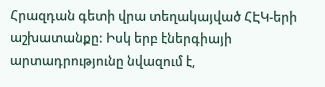Հրազդան գետի վրա տեղակայված ՀԷԿ-երի աշխատանքը: Իսկ երբ էներգիայի արտադրությունը նվազում է,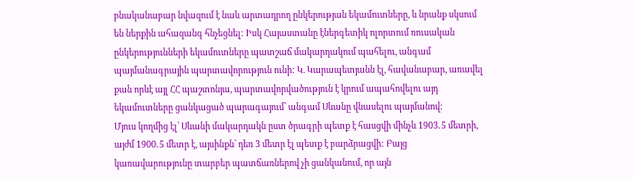բնականաբար նվազում է նաև արտադրող ընկերության եկամուտները, և նրանք սկսում են ներքին ահազանգ հնչեցնել: Իսկ Հայաստանը էներգետիկ ոլորտում ռուսական ընկերությունների եկամուտները պատշաճ մակարդակում պահելու, անգամ պայմանագրային պարտավորություն ունի: Կ. Կարապետյանն էլ, հավանաբար, առավել քան որևէ այլ ՀՀ պաշտոնյա, պարտավորվածություն է կրում ապահովելու այդ եկամուտները ցանկացած պարագայում՝ անգամ Սևանը վնասելու պայմանով:
Մյուս կողմից էլ՝ Սևանի մակարդակն ըստ ծրագրի պետք է հասցվի մինչև 1903․5 մետրի, այժմ 1900․5 մետր է, այսինքն՝ դեռ 3 մետր էլ պետք է բարձրացվի: Բայց կառավարությունը տարբեր պատճառներով չի ցանկանում, որ այն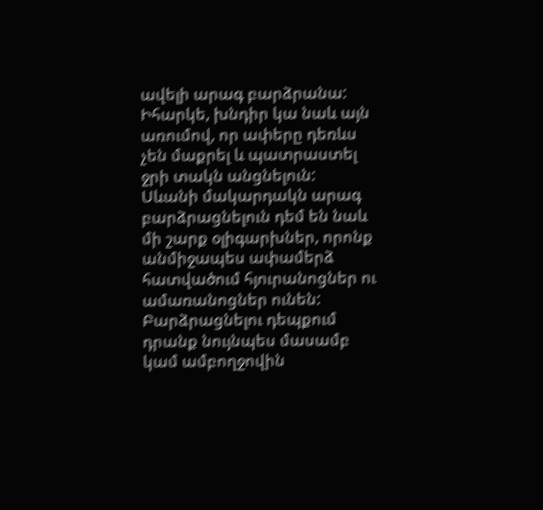ավելի արագ բարձրանա: Իհարկե, խնդիր կա նաև այն առումով, որ ափերը դեռևս չեն մաքրել և պատրաստել ջրի տակն անցնելուն:
Սևանի մակարդակն արագ բարձրացնելուն դեմ են նաև մի շարք օլիգարխներ, որոնք անմիջապես ափամերձ հատվածում հյուրանոցներ ու ամառանոցներ ունեն: Բարձրացնելու դեպքում դրանք նույնպես մասամբ կամ ամբողջովին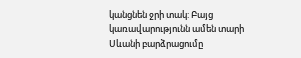կանցնեն ջրի տակ: Բայց կառավարությունն ամեն տարի Սևանի բարձրացումը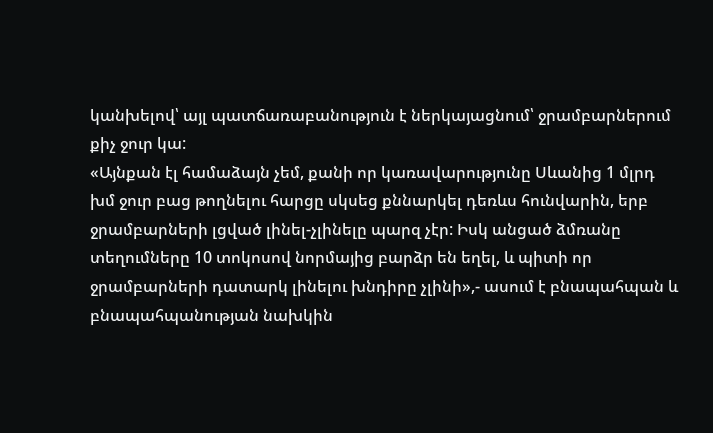կանխելով՝ այլ պատճառաբանություն է ներկայացնում՝ ջրամբարներում քիչ ջուր կա:
«Այնքան էլ համաձայն չեմ, քանի որ կառավարությունը Սևանից 1 մլրդ խմ ջուր բաց թողնելու հարցը սկսեց քննարկել դեռևս հունվարին, երբ ջրամբարների լցված լինել-չլինելը պարզ չէր: Իսկ անցած ձմռանը տեղումները 10 տոկոսով նորմայից բարձր են եղել, և պիտի որ ջրամբարների դատարկ լինելու խնդիրը չլինի»,- ասում է բնապահպան և բնապահպանության նախկին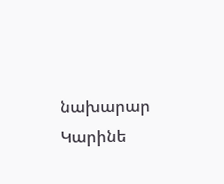նախարար Կարինե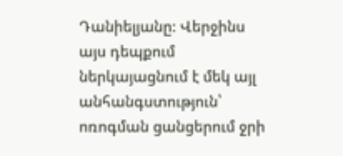Դանիելյանը: Վերջինս այս դեպքում ներկայացնում է մեկ այլ անհանգստություն՝ ոռոգման ցանցերում ջրի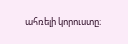ահռելի կորուստը։